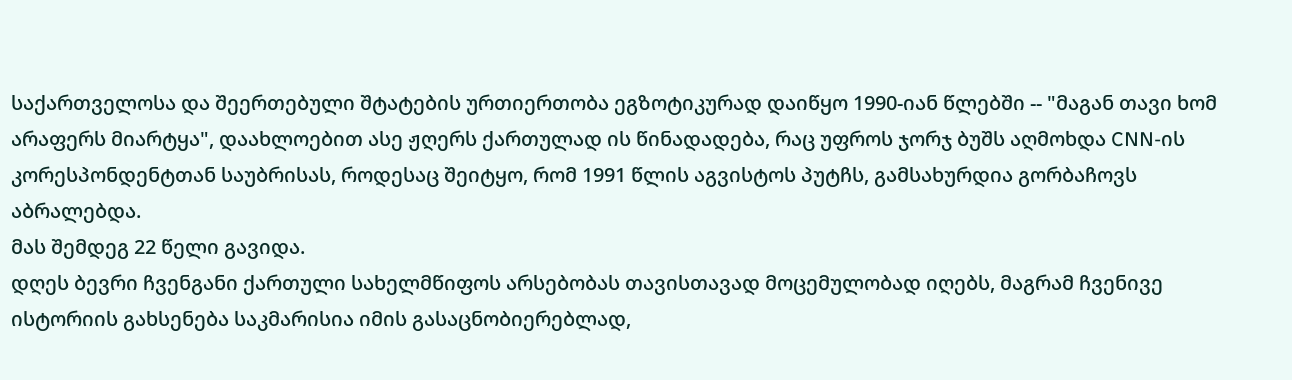საქართველოსა და შეერთებული შტატების ურთიერთობა ეგზოტიკურად დაიწყო 1990-იან წლებში -- "მაგან თავი ხომ არაფერს მიარტყა", დაახლოებით ასე ჟღერს ქართულად ის წინადადება, რაც უფროს ჯორჯ ბუშს აღმოხდა CNN-ის კორესპონდენტთან საუბრისას, როდესაც შეიტყო, რომ 1991 წლის აგვისტოს პუტჩს, გამსახურდია გორბაჩოვს აბრალებდა.
მას შემდეგ 22 წელი გავიდა.
დღეს ბევრი ჩვენგანი ქართული სახელმწიფოს არსებობას თავისთავად მოცემულობად იღებს, მაგრამ ჩვენივე ისტორიის გახსენება საკმარისია იმის გასაცნობიერებლად,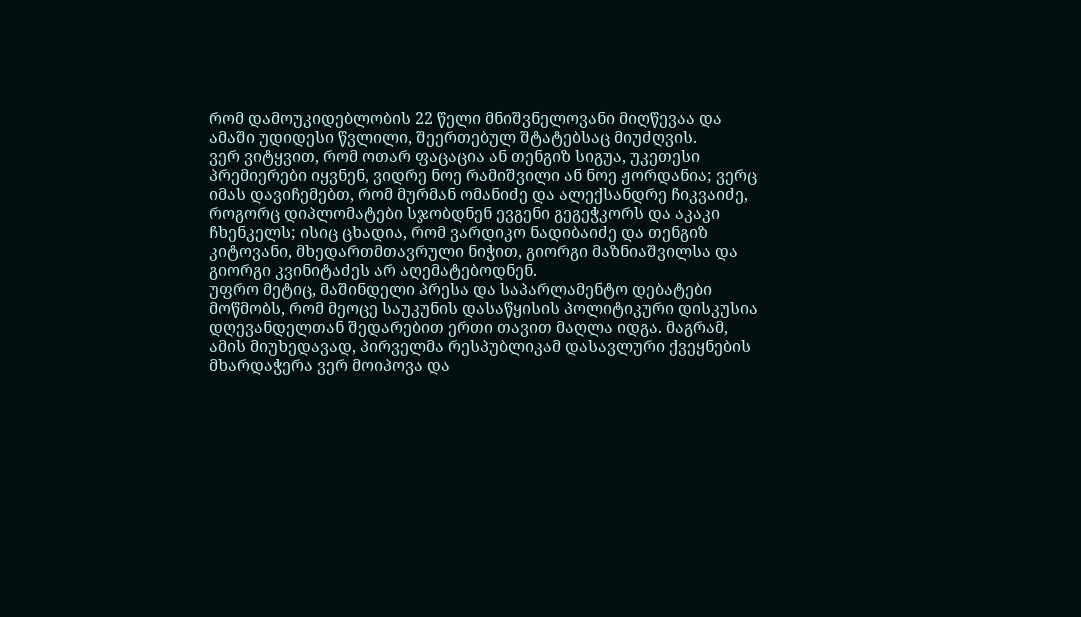რომ დამოუკიდებლობის 22 წელი მნიშვნელოვანი მიღწევაა და ამაში უდიდესი წვლილი, შეერთებულ შტატებსაც მიუძღვის.
ვერ ვიტყვით, რომ ოთარ ფაცაცია ან თენგიზ სიგუა, უკეთესი პრემიერები იყვნენ, ვიდრე ნოე რამიშვილი ან ნოე ჟორდანია; ვერც იმას დავიჩემებთ, რომ მურმან ომანიძე და ალექსანდრე ჩიკვაიძე, როგორც დიპლომატები სჯობდნენ ევგენი გეგეჭკორს და აკაკი ჩხენკელს; ისიც ცხადია, რომ ვარდიკო ნადიბაიძე და თენგიზ კიტოვანი, მხედართმთავრული ნიჭით, გიორგი მაზნიაშვილსა და გიორგი კვინიტაძეს არ აღემატებოდნენ.
უფრო მეტიც, მაშინდელი პრესა და საპარლამენტო დებატები მოწმობს, რომ მეოცე საუკუნის დასაწყისის პოლიტიკური დისკუსია დღევანდელთან შედარებით ერთი თავით მაღლა იდგა. მაგრამ, ამის მიუხედავად, პირველმა რესპუბლიკამ დასავლური ქვეყნების მხარდაჭერა ვერ მოიპოვა და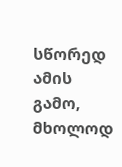სწორედ ამის გამო, მხოლოდ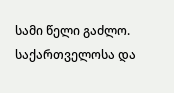სამი წელი გაძლო.
საქართველოსა და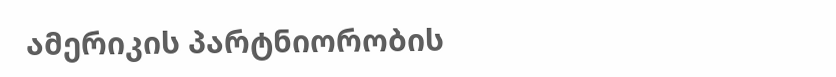ამერიკის პარტნიორობის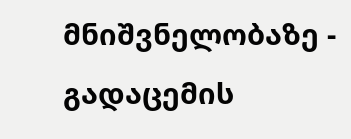მნიშვნელობაზე - გადაცემის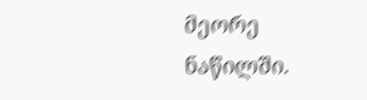მეორე ნაწილში.